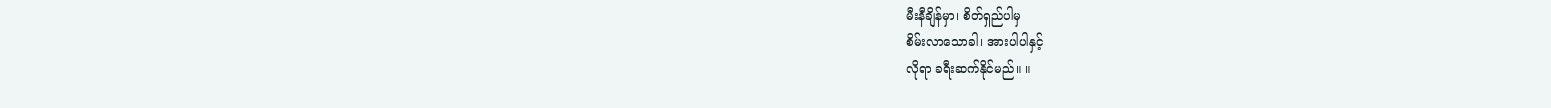မီးနီချိန်မှာ၊ စိတ်ရှည်ပါမှ
စိမ်းလာသောခါ၊ အားပါပါနှင့်
လိုရာ ခရီးဆက်နိုင်မည်။ ။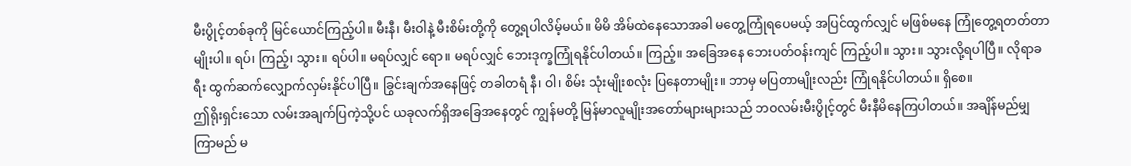မီးပွိုင့်တစ်ခုကို မြင်ယောင်ကြည့်ပါ။ မီးနီ၊ မီးဝါနဲ့ မီးစိမ်းတို့ကို တွေ့ရပါလိမ့်မယ်။ မိမိ အိမ်ထဲနေသောအခါ မတွေ့ကြုံရပေမယ့် အပြင်ထွက်လျှင် မဖြစ်မနေ ကြုံတွေ့ရတတ်တာမျိုးပါ။ ရပ်၊ ကြည့်၊ သွား။ ရပ်ပါ။ မရပ်လျှင် ရော။ မရပ်လျှင် ဘေးဒုက္ခကြုံရနိုင်ပါတယ်။ ကြည့်။ အခြေအနေ ဘေးပတ်ဝန်းကျင် ကြည့်ပါ။ သွား။ သွားလို့ရပါပြီ။ လိုရာခရီး ထွက်ဆက်လျှောက်လှမ်းနိုင်ပါပြီ။ ခြွင်းချက်အနေဖြင့် တခါတရံ နီ၊ ဝါ၊ စိမ်း သုံးမျိုးစလုံး ပြနေတာမျိုး။ ဘာမှ မပြတာမျိုးလည်း ကြုံရနိုင်ပါတယ်။ ရှိစေ။
ဤရိုးရှင်းသော လမ်းအချက်ပြကဲ့သို့ပင် ယခုလက်ရှိအခြေအနေတွင် ကျွန်မတို့ မြန်မာလူမျိုးအတော်များများသည် ဘဝလမ်းမီးပွိုင့်တွင် မီးနီမိနေကြပါတယ်။ အချိန်မည်မျှ ကြာမည် မ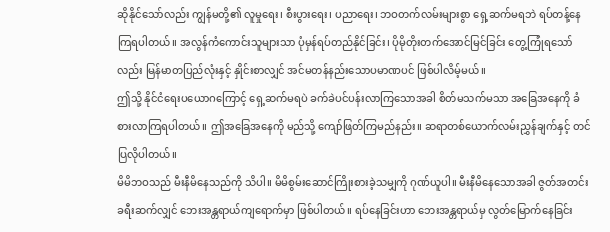ဆိုနိုင်သော်လည်း ကျွန်မတို့၏ လူမှုရေး၊ စီးပွားရေး၊ ပညာရေး၊ ဘဝတက်လမ်းများစွာ ရှေ့ဆက်မရဘဲ ရပ်တန့်နေကြရပါတယ်။ အလွန်ကံကောင်းသူများသာ ပုံမှန်ရပ်တည်နိုင်ခြင်း၊ ပိုမိုတိုးတက်အောင်မြင်ခြင်း တွေ့ကြုံရသော်လည်း မြန်မာတပြည်လုံးနှင့် နှိုင်းစာလျှင် အင်မတန်နည်းသောပမာဏပင် ဖြစ်ပါလိမ့်မယ်။
ဤသို့ နိုင်ငံရေးပယောဂကြောင့် ရှေ့ဆက်မရပဲ ခက်ခဲပင်ပန်းလာကြသောအခါ စိတ်မသက်မသာ အခြေအနေကို ခံစားလာကြရပါတယ်။ ဤအခြေအနေကို မည်သို့ ကျော်ဖြတ်ကြမည်နည်း။ ဆရာတစ်ယောက်လမ်းညွှန်ချက်နှင့် တင်ပြလိုပါတယ်။
မိမိဘဝသည် မီးနီမိနေသည်ကို သိပါ။ မိမိစွမ်းဆောင်ကြိုးစားခဲ့သမျှကို ဂုဏ်ယူပါ။ မီးနီမိနေသောအခါ ဇွတ်အတင်း ခရီးဆက်လျှင် ဘေးအန္တရာယ်ကျရောက်မှာ ဖြစ်ပါတယ်။ ရပ်နေခြင်းဟာ ဘေးအန္တရာယ်မှ လွတ်မြောက်နေခြင်း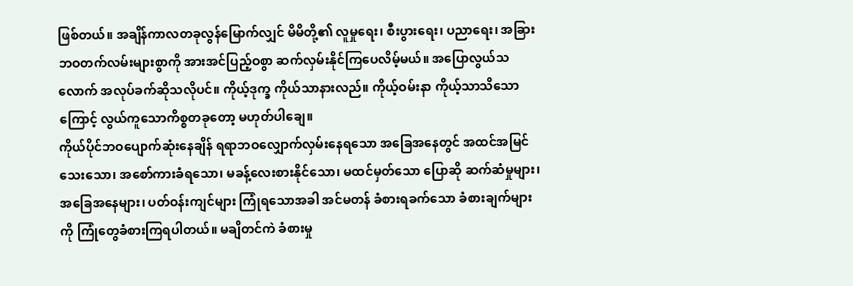ဖြစ်တယ်။ အချိန်ကာလတခုလွန်မြောက်လျှင် မိမိတို့၏ လူမှုရေး၊ စီးပွားရေး၊ ပညာရေး၊ အခြား ဘဝတက်လမ်းများစွာကို အားအင်ပြည့်ဝစွာ ဆက်လှမ်းနိုင်ကြပေလိမ့်မယ်။ အပြောလွယ်သလောက် အလုပ်ခက်ဆိုသလိုပင်။ ကိုယ့်ဒုက္ခ ကိုယ်သာနားလည်။ ကိုယ့်ဝမ်းနာ ကိုယ့်သာသိသောကြောင့် လွယ်ကူသောကိစ္စတခုတော့ မဟုတ်ပါချေ။
ကိုယ်ပိုင်ဘဝပျောက်ဆုံးနေချိန် ရရာဘဝလျှောက်လှမ်းနေရသော အခြေအနေတွင် အထင်အမြင်သေးသော၊ အစော်ကားခံရသော၊ မခန့်လေးစားနိုင်သော၊ မထင်မှတ်သော ပြောဆို ဆက်ဆံမှုများ၊ အခြေအနေများ၊ ပတ်ဝန်းကျင်များ ကြုံရသောအခါ အင်မတန် ခံစားရခက်သော ခံစားချက်များကို ကြုံတွေခံစားကြရပါတယ်။ မချိတင်ကဲ ခံစားမှု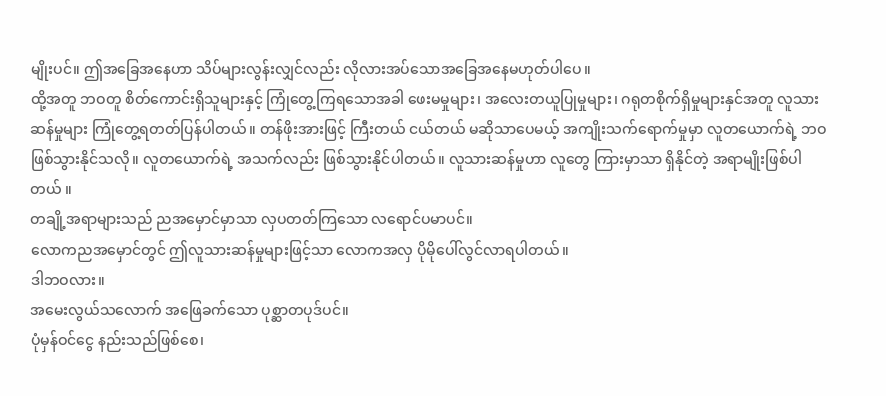မျိုးပင်။ ဤအခြေအနေဟာ သိပ်များလွန်းလျှင်လည်း လိုလားအပ်သောအခြေအနေမဟုတ်ပါပေ။
ထို့အတူ ဘဝတူ စိတ်ကောင်းရှိသူများနှင့် ကြုံတွေ့ကြရသောအခါ ဖေးမမှုများ၊ အလေးတယူပြုမှုများ၊ ဂရုတစိုက်ရှိမှုများနှင်အတူ လူသားဆန်မှုများ ကြုံတွေ့ရတတ်ပြန်ပါတယ်။ တန်ဖိုးအားဖြင့် ကြီးတယ် ငယ်တယ် မဆိုသာပေမယ့် အကျိုးသက်ရောက်မှုမှာ လူတယောက်ရဲ့ ဘဝ ဖြစ်သွားနိုင်သလို။ လူတယောက်ရဲ့ အသက်လည်း ဖြစ်သွားနိုင်ပါတယ်။ လူသားဆန်မှုဟာ လူတွေ ကြားမှာသာ ရှိနိုင်တဲ့ အရာမျိုးဖြစ်ပါတယ် ။
တချို့အရာများသည် ညအမှောင်မှာသာ လှပတတ်ကြသော လရောင်ပမာပင်။
လောကညအမှောင်တွင် ဤလူသားဆန်မှုများဖြင့်သာ လောကအလှ ပိုမိုပေါ်လွင်လာရပါတယ်။
ဒါဘဝလား။
အမေးလွယ်သလောက် အဖြေခက်သော ပုစ္ဆာတပုဒ်ပင်။
ပုံမှန်ဝင်ငွေ နည်းသည်ဖြစ်စေ၊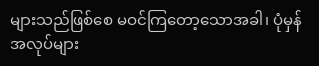များသည်ဖြစ်စေ မဝင်ကြတော့သောအခါ၊ ပုံမှန်အလုပ်များ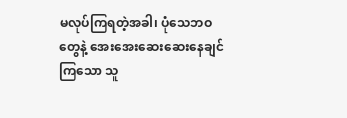မလုပ်ကြရတဲ့အခါ၊ ပုံသေဘဝတွေနဲ့ အေးအေးဆေးဆေးနေချင်ကြသော သူ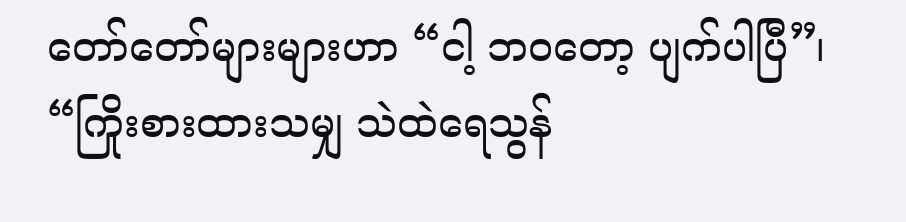တော်တော်များများဟာ “ငါ့ ဘဝတော့ ပျက်ပါပြီ”၊ “ကြိုးစားထားသမျှ သဲထဲရေသွန်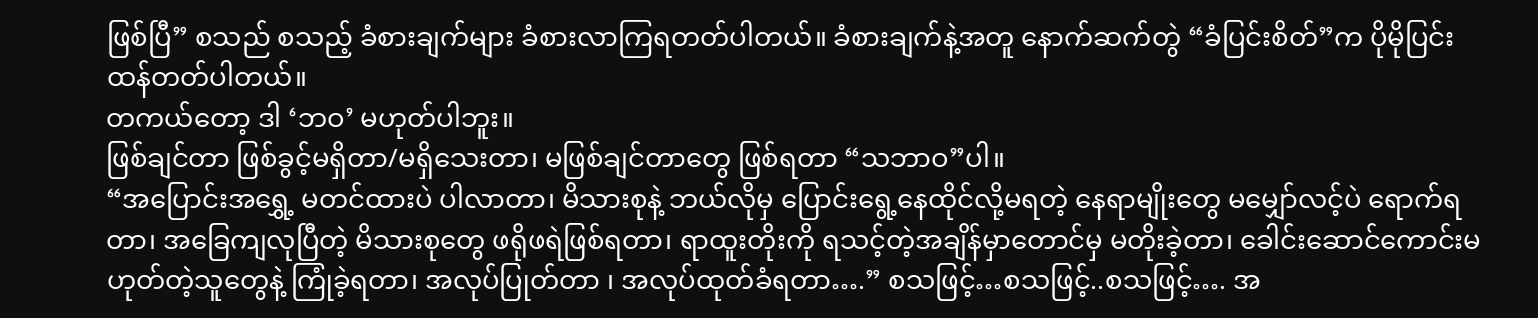ဖြစ်ပြီ” စသည် စသည့် ခံစားချက်များ ခံစားလာကြရတတ်ပါတယ်။ ခံစားချက်နဲ့အတူ နောက်ဆက်တွဲ “ခံပြင်းစိတ်”က ပိုမိုပြင်းထန်တတ်ပါတယ်။
တကယ်တော့ ဒါ ‘ဘဝ’ မဟုတ်ပါဘူး။
ဖြစ်ချင်တာ ဖြစ်ခွင့်မရှိတာ/မရှိသေးတာ၊ မဖြစ်ချင်တာတွေ ဖြစ်ရတာ “သဘာဝ”ပါ။
“အပြောင်းအရွှေ့ မတင်ထားပဲ ပါလာတာ၊ မိသားစုနဲ့ ဘယ်လိုမှ ပြောင်းရွေ့နေထိုင်လို့မရတဲ့ နေရာမျိုးတွေ မမျှော်လင့်ပဲ ရောက်ရတာ၊ အခြေကျလုပြီတဲ့ မိသားစုတွေ ဖရိုဖရဲဖြစ်ရတာ၊ ရာထူးတိုးကို ရသင့်တဲ့အချိန်မှာတောင်မှ မတိုးခဲ့တာ၊ ခေါင်းဆောင်ကောင်းမဟုတ်တဲ့သူတွေနဲ့ ကြုံခဲ့ရတာ၊ အလုပ်ပြုတ်တာ ၊ အလုပ်ထုတ်ခံရတာ….” စသဖြင့်…စသဖြင့်..စသဖြင့်…. အ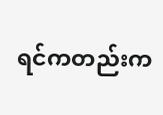ရင်ကတည်းက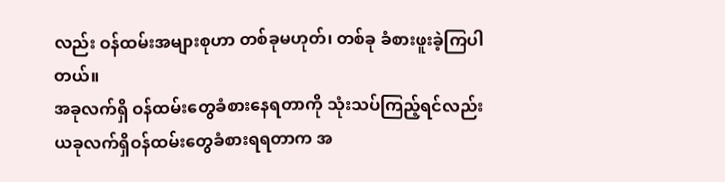လည်း ဝန်ထမ်းအများစုဟာ တစ်ခုမဟုတ်၊ တစ်ခု ခံစားဖူးခဲ့ကြပါတယ်။
အခုလက်ရှိ ဝန်ထမ်းတွေခံစားနေရတာကို သုံးသပ်ကြည့်ရင်လည်း ယခုလက်ရှိဝန်ထမ်းတွေခံစားရရတာက အ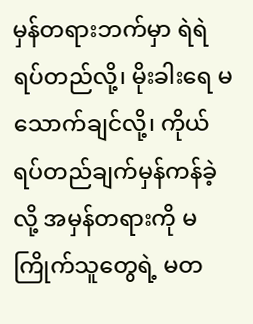မှန်တရားဘက်မှာ ရဲရဲရပ်တည်လို့၊ မိုးခါးရေ မသောက်ချင်လို့၊ ကိုယ်ရပ်တည်ချက်မှန်ကန်ခဲ့လို့ အမှန်တရားကို မကြိုက်သူတွေရဲ့ မတ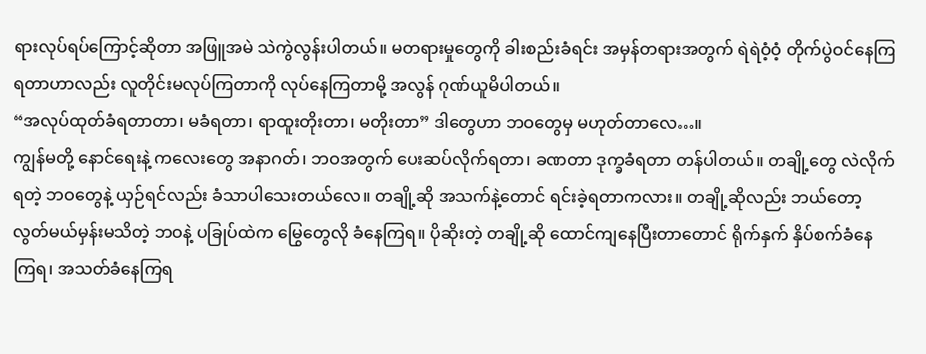ရားလုပ်ရပ်ကြောင့်ဆိုတာ အဖြူအမဲ သဲကွဲလွန်းပါတယ်။ မတရားမှုတွေကို ခါးစည်းခံရင်း အမှန်တရားအတွက် ရဲရဲဝံ့ဝံ့ တိုက်ပွဲဝင်နေကြရတာဟာလည်း လူတိုင်းမလုပ်ကြတာကို လုပ်နေကြတာမို့ အလွန် ဂုဏ်ယူမိပါတယ်။
“အလုပ်ထုတ်ခံရတာတာ၊ မခံရတာ၊ ရာထူးတိုးတာ၊ မတိုးတာ” ဒါတွေဟာ ဘဝတွေမှ မဟုတ်တာလေ…။
ကျွန်မတို့ နောင်ရေးနဲ့ ကလေးတွေ အနာဂတ်၊ ဘဝအတွက် ပေးဆပ်လိုက်ရတာ၊ ခဏတာ ဒုက္ခခံရတာ တန်ပါတယ်။ တချို့တွေ လဲလိုက်ရတဲ့ ဘဝတွေနဲ့ ယှဉ်ရင်လည်း ခံသာပါသေးတယ်လေ။ တချို့ဆို အသက်နဲ့တောင် ရင်းခဲ့ရတာကလား။ တချို့ဆိုလည်း ဘယ်တော့ လွတ်မယ်မှန်းမသိတဲ့ ဘဝနဲ့ ပခြုပ်ထဲက မြွေတွေလို ခံနေကြရ။ ပိုဆိုးတဲ့ တချို့ဆို ထောင်ကျနေပြီးတာတောင် ရိုက်နှက် နှိပ်စက်ခံနေကြရ၊ အသတ်ခံနေကြရ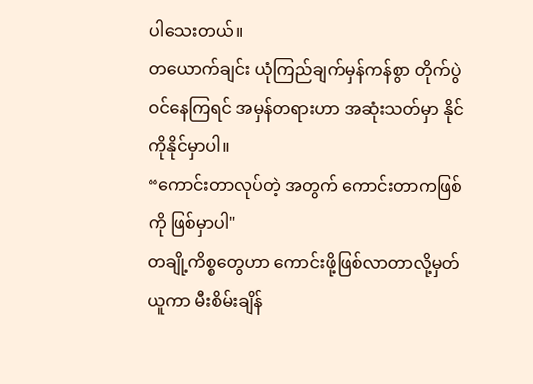ပါသေးတယ်။
တယောက်ချင်း ယုံကြည်ချက်မှန်ကန်စွာ တိုက်ပွဲဝင်နေကြရင် အမှန်တရားဟာ အဆုံးသတ်မှာ နိုင်ကိုနိုင်မှာပါ။
“ကောင်းတာလုပ်တဲ့ အတွက် ကောင်းတာကဖြစ်ကို ဖြစ်မှာပါ"
တချို့ကိစ္စတွေဟာ ကောင်းဖို့ဖြစ်လာတာလို့မှတ်ယူကာ မီးစိမ်းချိန်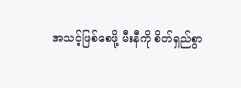အသင့်ဖြစ်စေဖို့ မီးနီကို စိတ်ရှည်စွာ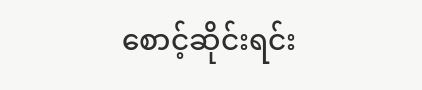စောင့်ဆိုင်းရင်း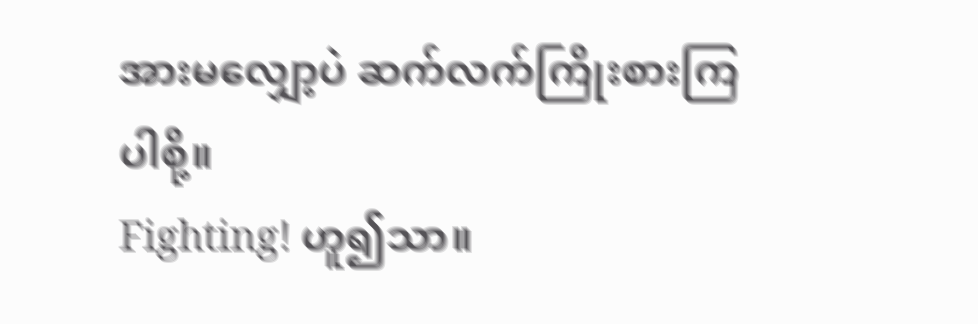အားမလျှော့ပဲ ဆက်လက်ကြိုးစားကြပါစို့။
Fighting! ဟူ၍သာ။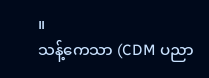။
သန့်ကေသာ (CDM ပညာ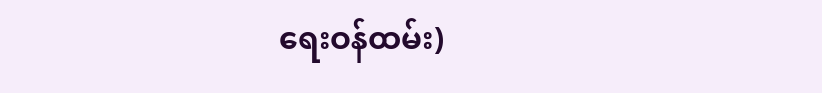ရေးဝန်ထမ်း)